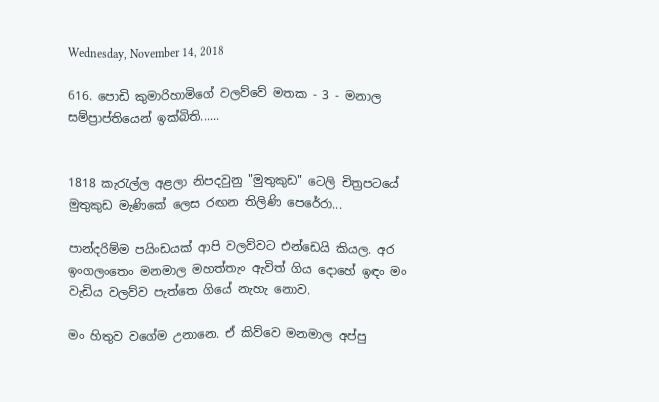Wednesday, November 14, 2018

616. පොඩි කුමාරිහාමිගේ වලව්වේ මතක - 3 - මනාල සම්ප්‍රාප්තියෙන් ඉක්බිති......


1818 කැරැල්ල අළලා නිපදවුනු "මුතුකුඩ" ටෙලි චිත්‍රපටයේ
මුතුකුඩ මැණිකේ ලෙස රඟන තිලිණි පෙරේරා...

පාන්දරිම්ම පයිංඩයක් ආපි වලව්වට එන්ඩෙයි කියල. අර ඉංගලංතෙං මනමාල මහත්තැං ඇවිත් ගිය දොහේ ඉඳං මං වැඩිය වලව්ව පැත්තෙ ගියේ නැහැ නොව.

මං හිතුව වගේම උනානෙ. ඒ කිව්වෙ මනමාල අප්පු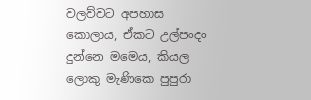වලව්වට අපහාස කොලාය, ඒකට උල්පංදං දුන්නෙ මමෙය, කියල ලොකු මැණිකෙ පුපුරා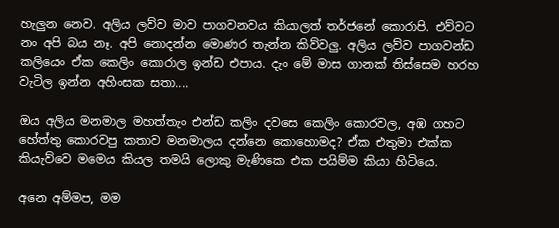හැලුන නෙව. අලිය ලව්ව මාව පාගවනවය කියාලත් තර්ජනේ කොරාපි. එව්වට නං අපි බය නෑ. අපි නොදන්න මොණර තැන්න කිව්වලු. අලිය ලව්ව පාගවන්ඩ කලියෙං ඒක කෙලිං කොරාල ඉන්ඩ එපාය. දැං මේ මාස ගානක් තිස්සෙම හරහ වැටිල ඉන්න අහිංසක සතා....

ඔය අලිය මනමාල මහත්තැං එන්ඩ කලිං දවසෙ කෙලිං කොරවල, අඹ ගහට හේත්තු කොරවපු කතාව මනමාලය දන්නෙ කොහොමද? ඒක එතුමා එක්ක කියැව්වෙ මමෙය කියල තමයි ලොකු මැණිකෙ එක පයිම්ම කියා හිටියෙ.

අනෙ අම්මප, මම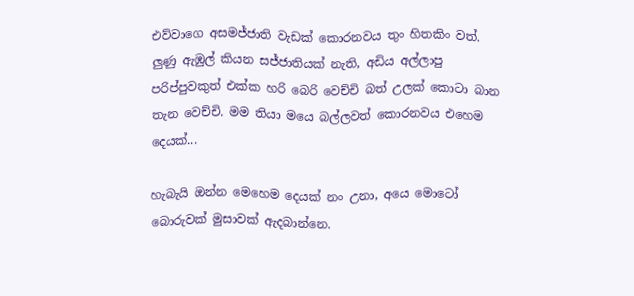එව්වාගෙ අසමජ්ජාති වැඩක් කොරනවය තුං හිතකිං වත්. ලුණු ඇඹුල් කියන සජ්ජාතියක් නැති, අඩිය අල්ලාපු පරිප්පුවකුත් එක්ක හරි බෙරි වෙච්චි බත් උලක් කොටා බාන තැන වෙච්චි. මම තියා මයෙ බල්ලවත් කොරනවය එහෙම දෙයක්...

හැබැයි ඔන්න මෙහෙම දෙයක් නං උනා, අයෙ මොටෝ බොරුවක් මුසාවක් ඇදබාන්නෙ.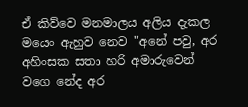ඒ කිව්වෙ මනමාලය අලිය දැකල මයෙං ඇහුව නෙව "අනේ පවු, අර අහිංසක සතා හරි අමාරුවෙන් වගෙ නේද අර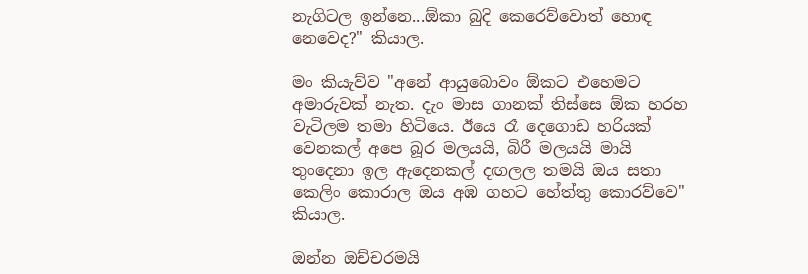නැගිටල ඉන්නෙ...ඕකා බුදි කෙරෙව්වොත් හොඳ නෙවෙද?" කියාල.

මං කියැව්ව "අනේ ආයුබොවං ඕකට එහෙමට අමාරුවක් නැත. දැං මාස ගානක් තිස්සෙ ඕක හරහ වැටිලම තමා හිටියෙ. ඊයෙ රෑ දෙගොඩ හරියක් වෙනකල් අපෙ බූර මලයයි, බිරී මලයයි මායි තුංදෙනා ඉල ඇදෙනකල් දඟලල තමයි ඔය සතා කෙලිං කොරාල ඔය අඹ ගහට හේත්තු කොරව්වෙ" කියාල.

ඔන්න ඔච්චරමයි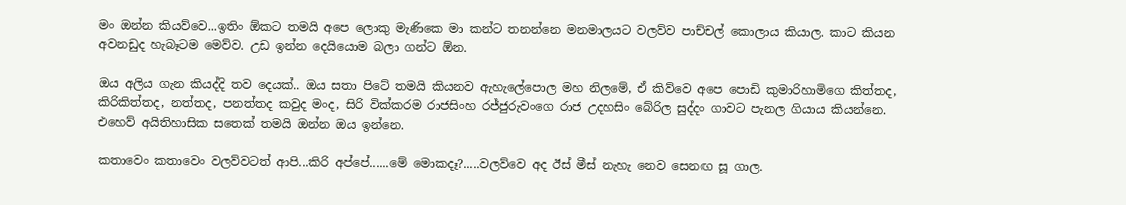මං ඔන්න කියව්වෙ...ඉතිං ඕකට තමයි අපෙ ලොකු මැණිකෙ මා කන්ට තනන්නෙ මනමාලයට වලව්ව පාච්චල් කොලාය කියාල. කාට කියන අවනඩුද හැබෑටම මෙව්ව. උඩ ඉන්න දෙයියොම බලා ගන්ට ඕන.

ඔය අලිය ගැන කියද්දි තව දෙයක්.. ඔය සතා පිටේ තමයි කියනව ඇහැලේපොල මහ නිලමේ, ඒ කිව්වෙ අපෙ පොඩි කුමාරිහාමිගෙ කිත්තද, කිරිකිත්තද, නත්තද, පනත්තද කවුද මංද, සිරි වික්කරම රාජසිංහ රජ්ජුරුවංගෙ රාජ උදහසිං බේරිල සුද්දං ගාවට පැනල ගියාය කියන්නෙ. එහෙව් අයිතිහාසික සතෙක් තමයි ඔන්න ඔය ඉන්නෙ.

කතාවෙං කතාවෙං වලව්වටත් ආපි...කිරි අප්පේ......මේ මොකදෑ?.....වලව්වෙ අද ඊස් මීස් නැහැ නෙව සෙනඟ සූ ගාල.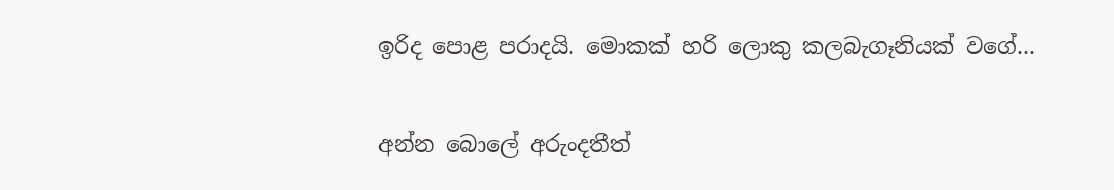ඉරිද පොළ පරාදයි. මොකක් හරි ලොකු කලබැගෑනියක් වගේ...

අන්න බොලේ අරුංදතීත්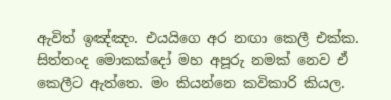ඇවිත් ඉඤ්ඤං. එයයිගෙ අර නඟා කෙලී එක්ක. සිත්තංද මොකක්දෝ මහ අපූරු නමක් නෙව ඒ කෙලීට ඇත්තෙ. මං කියන්නෙ කවිකාරි කියල.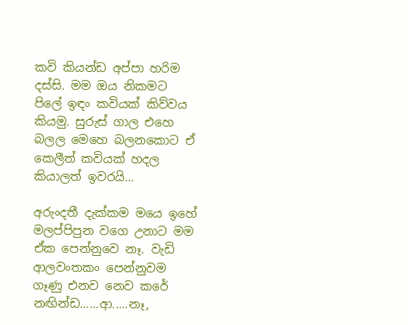කවි කියන්ඩ අප්පා හරිම දස්සි. මම ඔය නිකමට පිලේ ඉඳං කවියක් කිව්වය කියමු. සුරුස් ගාල එහෙ බලල මෙහෙ බලනකොට ඒ කෙලීත් කවියක් හදල කියාලත් ඉවරයි...

අරුංදතී දැක්කම මයෙ ඉහේ මලප්පිපුන වගෙ උනාට මම ඒක පෙන්නුවෙ නෑ. වැඩි ආලවංතකං පෙන්නුවම ගෑණු එනව නෙව කරේ නඟින්ඩ......ආ.....නෑ,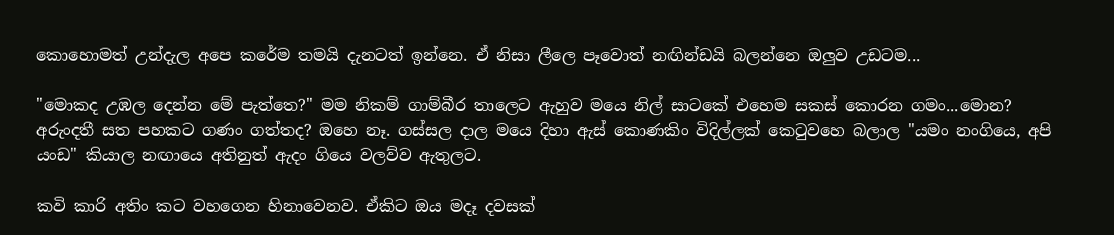කොහොමත් උන්දැල අපෙ කරේම තමයි දැනටත් ඉන්නෙ. ඒ නිසා ලීලෙ පෑවොත් නඟින්ඩයි බලන්නෙ ඔලුව උඩටම...

"මොකද උඹල දෙන්න මේ පැත්තෙ?" මම නිකම් ගාම්බීර තාලෙට ඇහුව මයෙ නිල් සාටකේ එහෙම සකස් කොරන ගමං...මොන? අරුංදතී සත පහකට ගණං ගත්තද? ඔහෙ නෑ. ගස්සල දාල මයෙ දිහා ඇස් කොණකිං විදිල්ලක් කෙටුවහෙ බලාල "යමං නංගියෙ, අපි යංඩ" කියාල නඟායෙ අතිනුත් ඇදං ගියෙ වලව්ව ඇතුලට.

කවි කාරි අතිං කට වහගෙන හිනාවෙනව. ඒකිට ඔය මදෑ දවසක්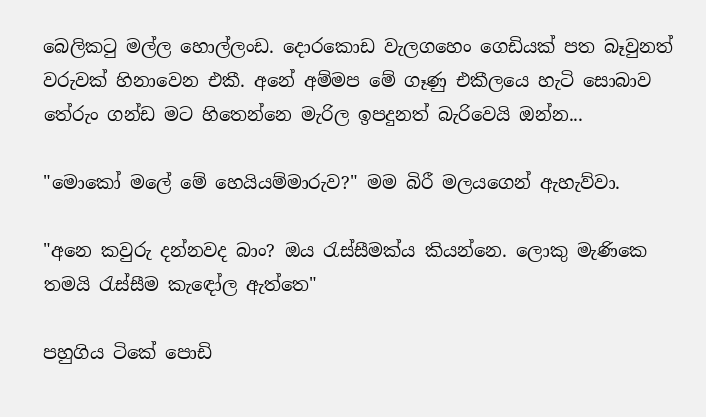බෙලිකටු මල්ල හොල්ලංඩ. දොරකොඩ වැලගහෙං ගෙඩියක් පත බෑවුනත් වරුවක් හිනාවෙන එකී. අනේ අම්මප මේ ගෑණු එකීලයෙ හැටි සොබාව තේරුං ගන්ඩ මට හිතෙන්නෙ මැරිල ඉපදුනත් බැරිවෙයි ඔන්න...

"මොකෝ මලේ මේ හෙයියම්මාරුව?" මම බිරී මලයගෙන් ඇහැව්වා.

"අනෙ කවුරු දන්නවද බාං? ඔය රැස්සීමක්ය කියන්නෙ. ලොකු මැණිකෙ තමයි රැස්සීම කැඳෝල ඇත්තෙ"

පහුගිය ටිකේ පොඩි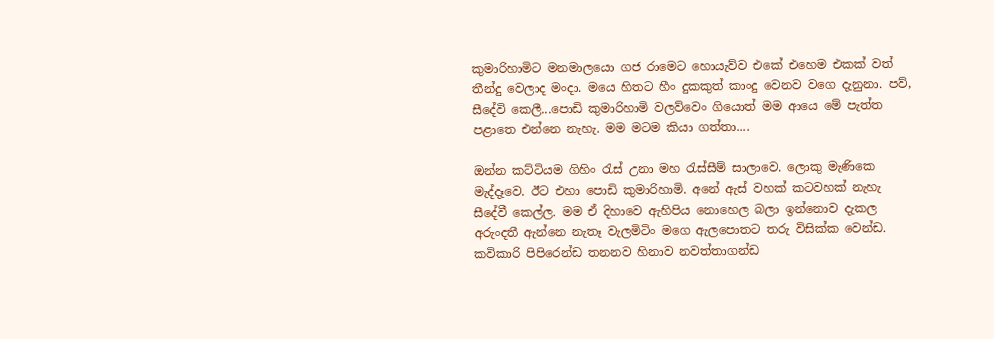කුමාරිහාමිට මනමාලයො ගජ රාමෙට හොයැව්ව එකේ එහෙම එකක් වත් තීන්දු වෙලාද මංදා. මයෙ හිතට හීං දුකකුත් කාංදු වෙනව වගෙ දැනුනා. පව්, සීදේවි කෙලී...පොඩි කුමාරිහාමි වලව්වෙං ගියොත් මම ආයෙ මේ පැත්ත පළාතෙ එන්නෙ නැහැ. මම මටම කියා ගත්තා....

ඔන්න කට්ටියම ගිහිං රැස් උනා මහ රැස්සීම් සාලාවෙ. ලොකු මැණිකෙ මැද්දෑවෙ. ඊට එහා පොඩි කුමාරිහාමි. අනේ ඇස් වහක් කටවහක් නැහැ සීදේවී කෙල්ල. මම ඒ දිහාවෙ ඇහිපිය නොහෙල බලා ඉන්නොව දැකල අරුංදතී ඇන්නෙ නැතෑ වැලමිටිං මගෙ ඇලපොතට තරු විසික්ක වෙන්ඩ. කවිකාරි පිපිරෙන්ඩ තනනව හිනාව නවත්තාගන්ඩ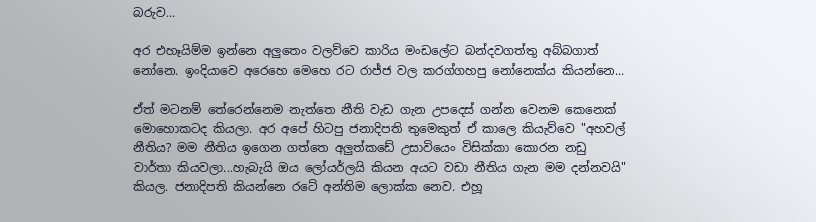බරුව...

අර එහෑයිම්ම ඉන්නෙ අලුතෙං වලව්වෙ කාරිය මංඩලේට බන්දවගත්තු අබ්බගාත් නෝනෙ. ඉංදියාවෙ අරෙහෙ මෙහෙ රට රාජ්ජ වල කරග්ගහපු නෝනෙක්ය කියන්නෙ...

ඒත් මටනම් තේරෙන්නෙම නැත්තෙ නීති වැඩ ගැන උපදෙස් ගන්න වෙනම කෙනෙක් මොහොකටද කියලා. අර අපේ හිටපු ජනාදිපති තුමෙකුත් ඒ කාලෙ කියැව්වෙ "අහවල් නීතිය? මම නීතිය ඉගෙන ගත්තෙ අලුත්කඩේ උසාවියෙං විසික්කා කොරන නඩු වාර්තා කියවලා...හැබැයි ඔය ලෝයර්ලයි කියන අයට වඩා නීතිය ගැන මම දන්නවයි" කියල. ජනාදිපති කියන්නෙ රටේ අන්තිම ලොක්ක නෙව. එහූ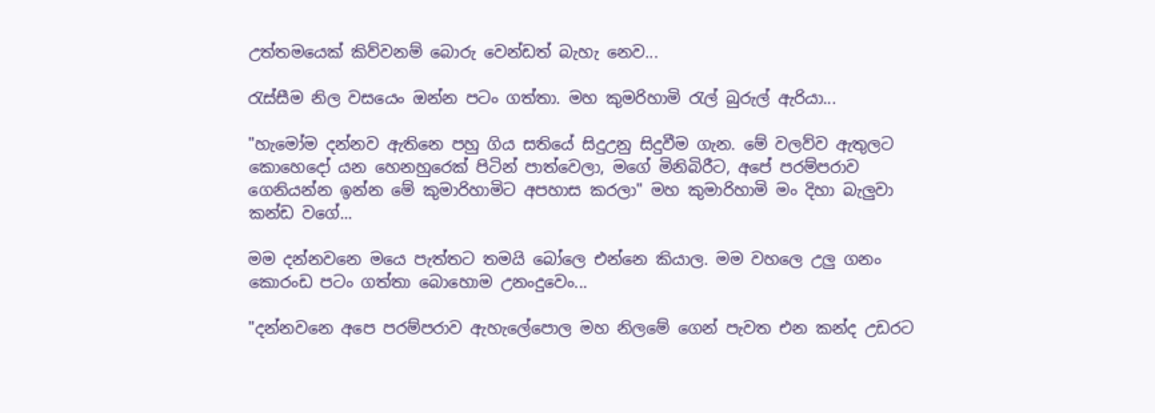උත්තමයෙක් කිව්වනම් බොරු වෙන්ඩත් බැහැ නෙව...

රැස්සීම නිල වසයෙං ඔන්න පටං ගත්තා. මහ කුමරිහාමි රැල් බුරුල් ඇරියා...

"හැමෝම දන්නව ඇතිනෙ පහු ගිය සතියේ සිදුඋනු සිදුවීම ගැන. මේ වලව්ව ඇතුලට කොහෙදෝ යන හෙනහුරෙක් පිටින් පාත්වෙලා, මගේ මිනිබිරීට, අපේ පරම්පරාව ගෙනියන්න ඉන්න මේ කුමාරිහාමිට අපහාස කරලා" මහ කුමාරිහාමි මං දිහා බැලුවා කන්ඩ වගේ...

මම දන්නවනෙ මයෙ පැත්තට තමයි බෝලෙ එන්නෙ කියාල. මම වහලෙ උලු ගනං කොරංඩ පටං ගත්තා බොහොම උනංදුවෙං...

"දන්නවනෙ අපෙ පරම්පරාව ඇහැලේපොල මහ නිලමේ ගෙන් පැවත එන කන්ද උඩරට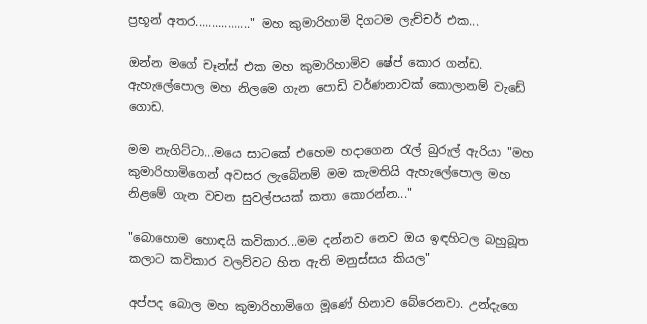ප්‍රභූන් අතර................." මහ කුමාරිහාමි දිගටම ලැච්චර් එක...

ඔන්න මගේ චෑන්ස් එක මහ කුමාරිහාමිව ෂේප් කොර ගන්ඩ.  ඇහැලේපොල මහ නිලමෙ ගැන පොඩි වර්ණනාවක් කොලානම් වැඩේ ගොඩ.

මම නැගිට්ටා...මයෙ සාටකේ එහෙම හදාගෙන රැල් බුරුල් ඇරියා "මහ කුමාරිහාමිගෙන් අවසර ලැබේනම් මම කැමතියි ඇහැලේපොල මහ නිළමේ ගැන වචන සුවල්පයක් කතා කොරන්න..."

"බොහොම හොඳයි කවිකාර...මම දන්නව නෙව ඔය ඉඳහිටල බහුබූත කලාට කවිකාර වලව්වට හිත ඇති මනුස්සය කියල"

අප්පද බොල මහ කුමාරිහාමිගෙ මූණේ හිනාව බේරෙනවා. උන්දැගෙ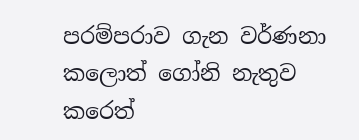පරම්පරාව ගැන වර්ණනා කලොත් ගෝනි නැතුව කරෙත්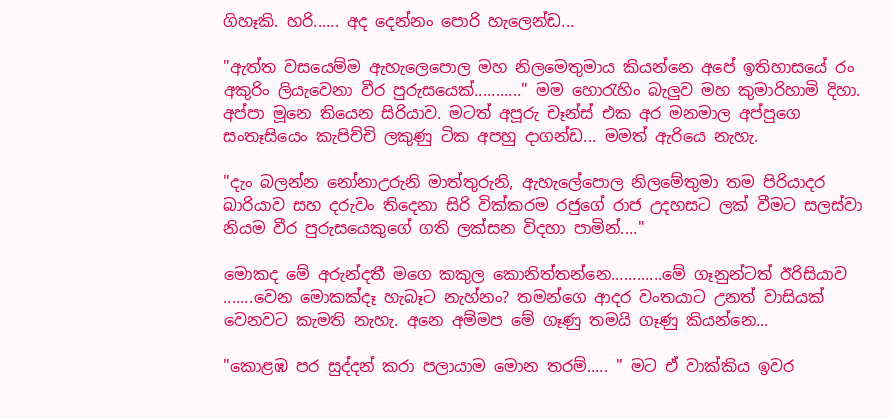ගිහෑකි. හරි...... අද දෙන්නං පොරි හැලෙන්ඩ...

"ඇත්ත වසයෙම්ම ඇහැලෙපොල මහ නිලමෙතුමාය කියන්නෙ අපේ ඉතිහාසයේ රං අකුරිං ලියැවෙනා වීර පුරුසයෙක්..........." මම හොරැහිං බැලුව මහ කුමාරිහාමි දිහා. අප්පා මූනෙ තියෙන සිරියාව. මටත් අපූරු චෑන්ස් එක අර මනමාල අප්පුගෙ සංතෑසියෙං කැපිච්චි ලකුණු ටික අපහු දාගන්ඩ... මමත් ඇරියෙ නැහැ.

"දැං බලන්න නෝනාඋරුනි මාත්තුරුනි, ඇහැලේපොල නිලමේතුමා තම පිරියාදර බාරියාව සහ දරුවං තිදෙනා සිරි වික්කරම රජුගේ රාජ උදහසට ලක් වීමට සලස්වා නියම වීර පුරුසයෙකුගේ ගති ලක්සන විදහා පාමින්...."

මොකද මේ අරුන්දතී මගෙ කකුල කොනිත්තන්නෙ............මේ ගෑනුන්ටත් ඊරිසියාව .......වෙන මොකක්දෑ හැබෑට නැහ්නං? තමන්ගෙ ආදර වංතයාට උනත් වාසියක් වෙනවට කැමති නැහැ. අනෙ අම්මප මේ ගෑණු තමයි ගෑණු කියන්නෙ...

"කොළඹ පර සුද්දන් කරා පලායාම මොන තරම්..... " මට ඒ වාක්කිය ඉවර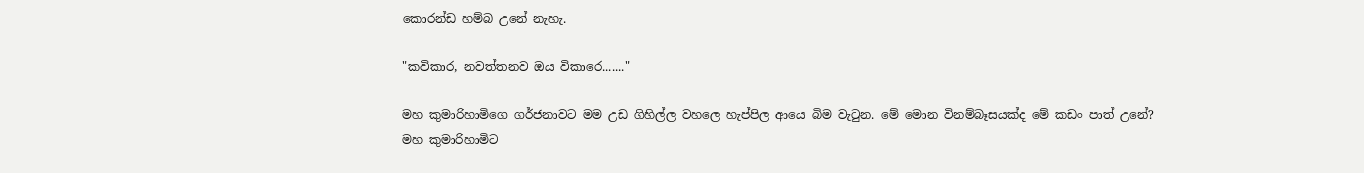කොරන්ඩ හම්බ උනේ නැහැ.

"කවිකාර, නවත්තනව ඔය විකාරෙ......."

මහ කුමාරිහාමිගෙ ගර්ජනාවට මම උඩ ගිහිල්ල වහලෙ හැප්පිල ආයෙ බිම වැටුන. මේ මොන විනම්බෑසයක්ද මේ කඩං පාත් උනේ? මහ කුමාරිහාමිට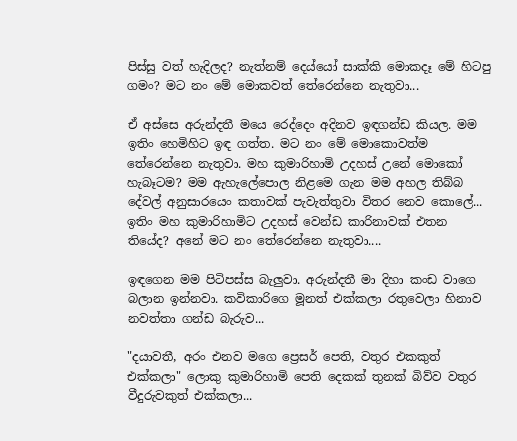පිස්සු වත් හැදිලද? නැත්නම් දෙය්යෝ සාක්කි මොකදෑ මේ හිටපු ගමං? මට නං මේ මොකවත් තේරෙන්නෙ නැතුවා...

ඒ අස්සෙ අරුන්දතී මයෙ රෙද්දෙං අදිනව ඉඳගන්ඩ කියල. මම ඉතිං හෙමිහිට ඉඳ ගත්ත. මට නං මේ මොකොවත්ම තේරෙන්නෙ නැතුවා. මහ කුමාරිහාමි උදහස් උනේ මොකෝ හැබෑටම? මම ඇහැලේපොල නිළමෙ ගැන මම අහල තිබ්බ දේවල් අනුසාරයෙං කතාවක් පැවැත්තුවා විතර නෙව කොලේ... ඉතිං මහ කුමාරිහාමිට උදහස් වෙන්ඩ කාරිනාවක් එතන තියේද? අනේ මට නං තේරෙන්නෙ නැතුවා....

ඉඳගෙන මම පිටිපස්ස බැලුවා. අරුන්දතී මා දිහා කංඩ වාගෙ බලාන ඉන්නවා. කවිකාරිගෙ මූනත් එක්කලා රතුවෙලා හිනාව නවත්තා ගන්ඩ බැරුව...

"දයාවතී, අරං එනව මගෙ ප්‍රෙසර් පෙති, වතුර එකකුත් එක්කලා" ලොකු කුමාරිහාමි පෙති දෙකක් තුනක් බිව්ව වතුර වීදුරුවකුත් එක්කලා...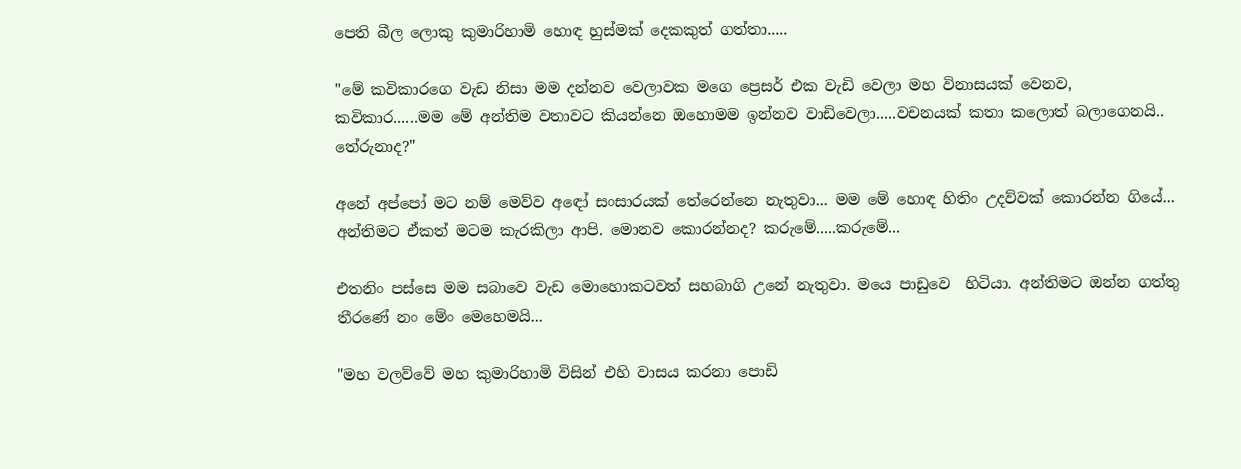පෙති බීල ලොකු කුමාරිහාමි හොඳ හුස්මක් දෙකකුත් ගත්තා.....

"මේ කවිකාරගෙ වැඩ නිසා මම දන්නව වෙලාවක මගෙ ප්‍රෙසර් එක වැඩි වෙලා මහ විනාසයක් වෙනව, කවිකාර......මම මේ අන්තිම වතාවට කියන්නෙ ඔහොමම ඉන්නව වාඩිවෙලා.....වචනයක් කතා කලොත් බලාගෙනයි.. තේරුනාද?"

අනේ අප්පෝ මට නම් මෙව්ව අඳෝ සංසාරයක් තේරෙන්නෙ නැතුවා... මම මේ හොඳ හිතිං උදව්වක් කොරන්න ගියේ... අන්තිමට ඒකත් මටම කැරකිලා ආපි. මොනව කොරන්නද? කරුමේ.....කරුමේ...

එතනිං පස්සෙ මම සබාවෙ වැඩ මොහොකටවත් සහබාගි උනේ නැතුවා. මයෙ පාඩුවෙ  හිටියා. අන්තිමට ඔන්න ගත්තු තීරණේ නං මේං මෙහෙමයි...

"මහ වලව්වේ මහ කුමාරිහාමි විසින් එහි වාසය කරනා පොඩි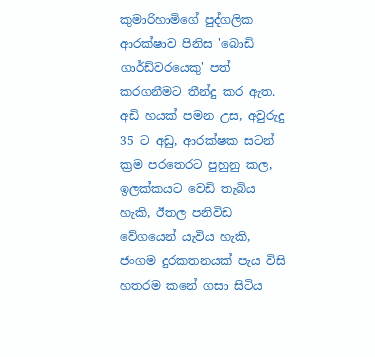කුමාරිහාමිගේ පුද්ගලික ආරක්ෂාව පිනිස 'බොඩි ගාර්ඩ්වරයෙකු' පත් කරගනීමට තීන්දු කර ඇත. අඩි හයක් පමන උස, අවුරුදු 35 ට අඩු, ආරක්ෂක සටන් ක්‍රම පරතෙරට පුහුනු කල, ඉලක්කයට වෙඩි තැබිය හැකි, ඊතල පනිවිඩ වේගයෙන් යැවිය හැකි, ජංගම දුරකතනයක් පැය විසි හතරම කනේ ගසා සිටිය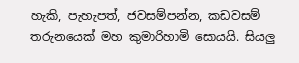හැකි, පැහැපත්, ජවසම්පන්න, කඩවසම් තරුනයෙක් මහ කුමාරිහාමි සොයයි. සියලු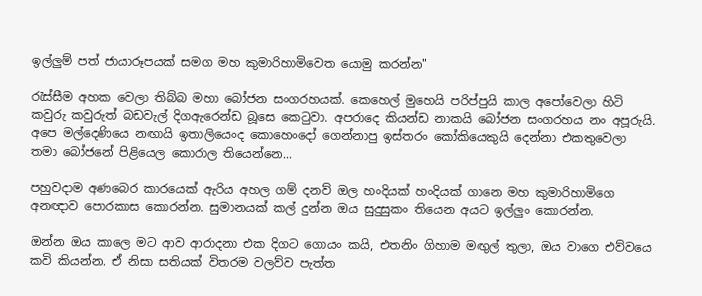ඉල්ලුම් පත් ජායාරූපයක් සමග මහ කුමාරිහාමිවෙත යොමු කරන්න"

රැස්සීම අහක වෙලා තිබ්බ මහා බෝජන සංගරහයක්. කෙහෙල් මුහෙයි පරිප්පුයි කාල අපෝවෙලා හිටි කවුරු කවුරුත් බඩවැල් දිගඇරෙන්ඩ බූසෙ කෙටුවා. අපරාදෙ කියන්ඩ නාකයි බෝජන සංගරහය නං අපූරුයි. අපෙ මල්දෙණියෙ නඟායි ඉතාලියෙංද කොහෙංදෝ ගෙන්නාපු ඉස්තරං කෝකියෙකුයි දෙන්නා එකතුවෙලා තමා බෝජනේ පිළියෙල කොරාල තියෙන්නෙ...

පහුවදාම අණබෙර කාරයෙක් ඇරිය අහල ගම් දනව් ඔල හංදියක් හංදියක් ගානෙ මහ කුමාරිහාමිගෙ අනඥාව පොරකාස කොරන්න. සුමානයක් කල් දුන්න ඔය සුදුසුකං තියෙන අයට ඉල්ලුං කොරන්න.

ඔන්න ඔය කාලෙ මට ආව ආරාදනා එක දිගට ගොයං කයි, එතනිං ගිහාම මඟුල් තුලා, ඔය වාගෙ එව්වයෙ කවි කියන්න. ඒ නිසා සතියක් විතරම වලව්ව පැත්ත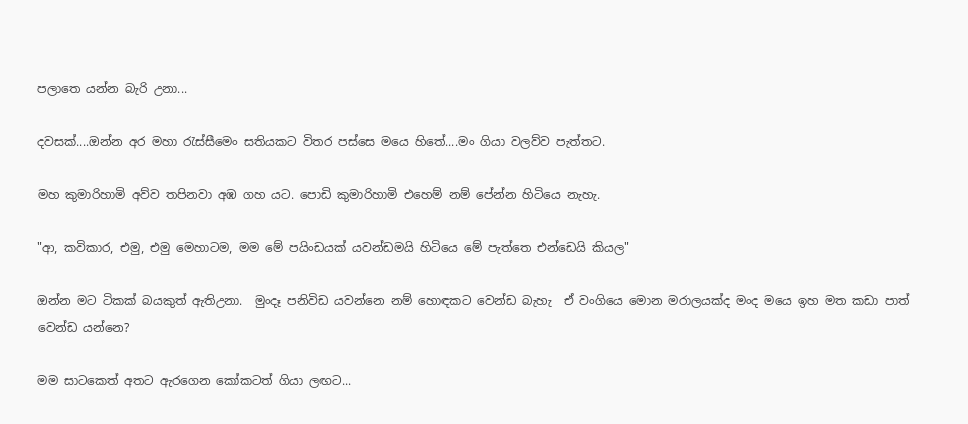පලාතෙ යන්න බැරි උනා...

දවසක්....ඔන්න අර මහා රැස්සීමෙං සතියකට විතර පස්සෙ මයෙ හිතේ....මං ගියා වලව්ව පැත්තට.

මහ කුමාරිහාමි අව්ව තපිනවා අඹ ගහ යට. පොඩි කුමාරිහාමි එහෙම් නම් පේන්න හිටියෙ නැහැ.

"ආ, කවිකාර, එමු, එමු මෙහාටම, මම මේ පයිංඩයක් යවන්ඩමයි හිටියෙ මේ පැත්තෙ එන්ඩෙයි කියල"

ඔන්න මට ටිකක් බයකුත් ඇතිඋනා.  මුංදෑ පනිවිඩ යවන්නෙ නම් හොඳකට වෙන්ඩ බැහැ  ඒ වංගියෙ මොන මරාලයක්ද මංද මයෙ ඉහ මත කඩා පාත් වෙන්ඩ යන්නෙ?

මම සාටකෙත් අතට ඇරගෙන කෝකටත් ගියා ලඟට...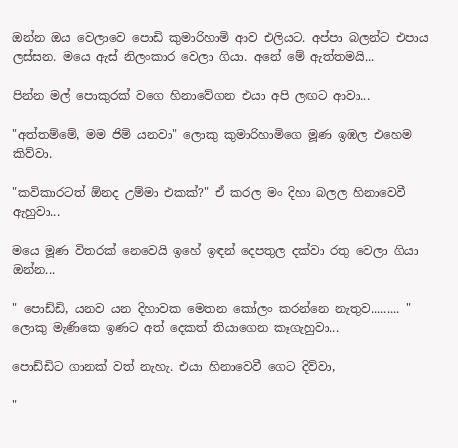ඔන්න ඔය වෙලාවෙ පොඩි කුමාරිහාමි ආව එලියට. අප්පා බලන්ට එපාය ලස්සන. මයෙ ඇස් නිලංකාර වෙලා ගියා. අනේ මේ ඇත්තමයි...

පින්න මල් පොකුරක් වගෙ හිනාවේගන එයා අපි ලඟට ආවා...

"අත්තම්මේ, මම ජිම් යනවා" ලොකු කුමාරිහාමිගෙ මූණ ඉඹල එහෙම කිව්වා.

"කවිකාරටත් ඕනද උම්මා එකක්?" ඒ කරල මං දිහා බලල හිනාවෙවී ඇහුවා...

මයෙ මූණ විතරක් නෙවෙයි ඉහේ ඉඳන් දෙපතුල දක්වා රතු වෙලා ගියා ඔන්න...

" පොඩ්ඩි, යනව යන දිහාවක මෙතන කෝලං කරන්නෙ නැතුව......... " ලොකු මැණිකෙ ඉණට අත් දෙකත් තියාගෙන කෑගැහුවා...

පොඩ්ඩිට ගානක් වත් නැහැ. එයා හිනාවෙවී ගෙට දිව්වා,

"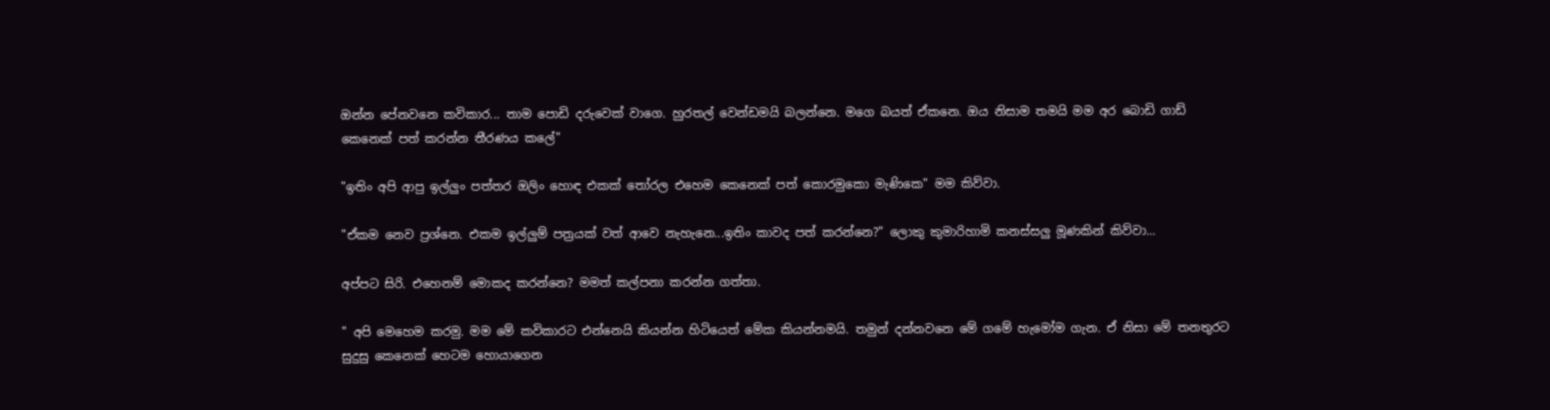ඔන්න පේනවනෙ කවිකාර... තාම පොඩි දරුවෙක් වාගෙ. හුරතල් වෙන්ඩමයි බලන්නෙ. මගෙ බයත් ඒකනෙ. ඔය නිසාම තමයි මම අර බොඩි ගාඩ් කෙනෙක් පත් කරන්න තීරණය කලේ"

"ඉතිං අපි ආපු ඉල්ලුං පත්තර ඔලිං හොඳ එකක් තෝරල එහෙම කෙනෙක් පත් කොරමුකො මැණිකෙ" මම කිව්වා.

"ඒකම නෙව ප්‍රශ්නෙ. එකම ඉල්ලුම් පත්‍රයක් වත් ආවෙ නැහැනෙ...ඉතිං කාවද පත් කරන්නෙ?" ලොකු කුමාරිහාමි කනස්සලු මූණකින් කිව්වා...

අප්පට සිරි. එහෙනම් මොකද කරන්නෙ? මමත් කල්පනා කරන්න ගත්තා.

" අපි මෙහෙම කරමු. මම මේ කවිකාරට එන්නෙයි කියන්න හිටියෙත් මේක කියන්නමයි. තමුන් දන්නවනෙ මේ ගමේ හැමෝම ගැන. ඒ නිසා මේ තනතුරට සුදුසු කෙනෙක් හෙටම හොයාගෙන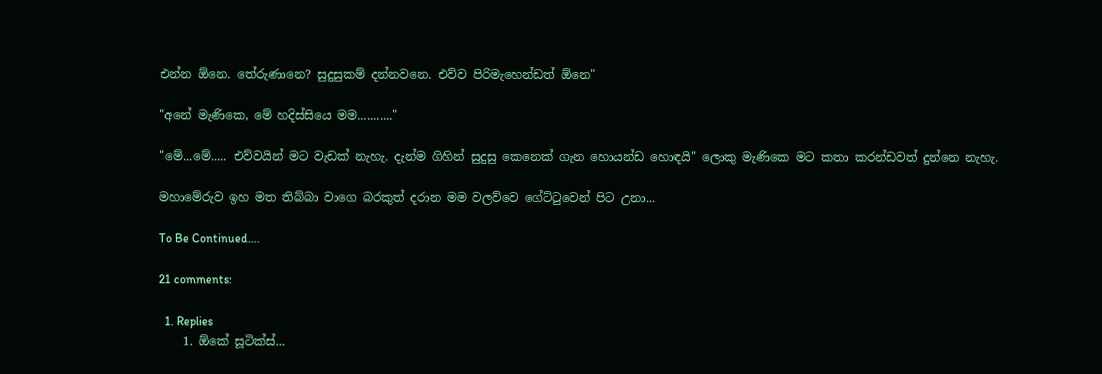එන්න ඕනෙ. තේරුණානෙ? සුදුසුකම් දන්නවනෙ. එව්ව පිරිමැහෙන්ඩත් ඕනෙ"

"අනේ මැණිකෙ, මේ හදිස්සියෙ මම..........."

"මේ...මේ..... එව්වයින් මට වැඩක් නැහැ. දැන්ම ගිහින් සුදුසු කෙනෙක් ගැන හොයන්ඩ හොඳයි" ලොකු මැණිකෙ මට කතා කරන්ඩවත් දුන්නෙ නැහැ.

මහාමේරුව ඉහ මත තිබ්බා වාගෙ බරකුත් දරාන මම වලව්වෙ ගේට්ටුවෙන් පිට උනා...

To Be Continued....

21 comments:

  1. Replies
    1. ඕකේ සූටික්ස්...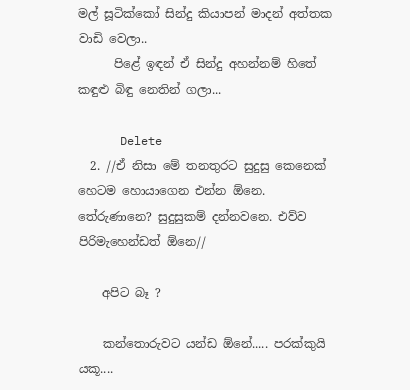මල් සූටික්කෝ සින්දු කියාපන් මාදන් අත්තක වාඩි වෙලා..
      පිළේ ඉඳන් ඒ සින්දු අහන්නම් හිතේ කඳුළු බිඳු නෙතින් ගලා...

      Delete
  2. //ඒ නිසා මේ තනතුරට සුදුසු කෙනෙක් හෙටම හොයාගෙන එන්න ඕනෙ. තේරුණානෙ? සුදුසුකම් දන්නවනෙ. එව්ව පිරිමැහෙන්ඩත් ඕනෙ//

    අපිට බෑ ?

    කන්තොරුවට යන්ඩ ඕනේ..... පරක්කුයි යකූ....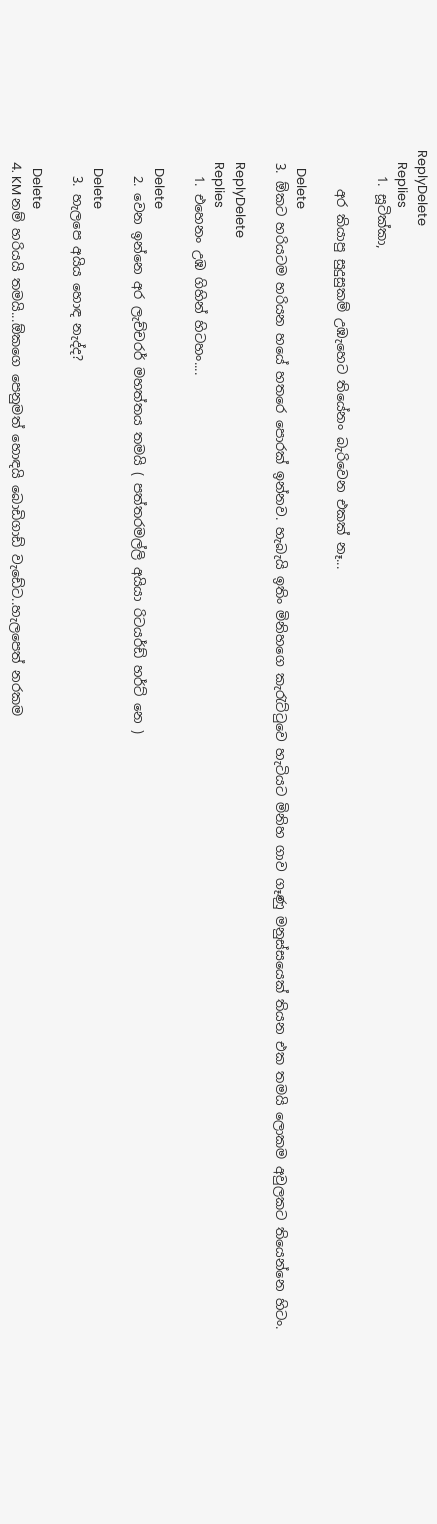ReplyDelete
    Replies
    1. සූටික්කා,

      අර කියාපු සුදුසුකම් උඹැහෙට තියේනං බැරිවෙන එකක් නෑ...

      Delete
  3. ඕකට හරියටම හරියන හයේ හතරෙ පොරක් ඉන්නව. හැබැයි ඉතිං මිනිහගෙ කැරැට්ටුවෙ හැටියට මිනිහ ගාව ගෑණු මනුස්සයෙක් තියන එක තමයි ලොකම අවුලකට තියෙන්නෙ හිටං.

    ReplyDelete
    Replies
    1. එහෙනං උඹ ගිහින් හිටහං....

      Delete
    2. වෙන ඉන්නෙ අර ලැච්චරර් මහත්තය තමයි ( පත්තරමල්ලි අයියා රිටයර්ඩ් හර්ට් නෙ )

      Delete
    3. හැලපෙ අයිය හොඳ නැද්ද?

      Delete
    4. KM නම් හරියයි තමයි...ඕකගෙ පෙනුමත් හොඳයි බොඩිගාඩ් වැඩේට..හැලපෙත් නරකම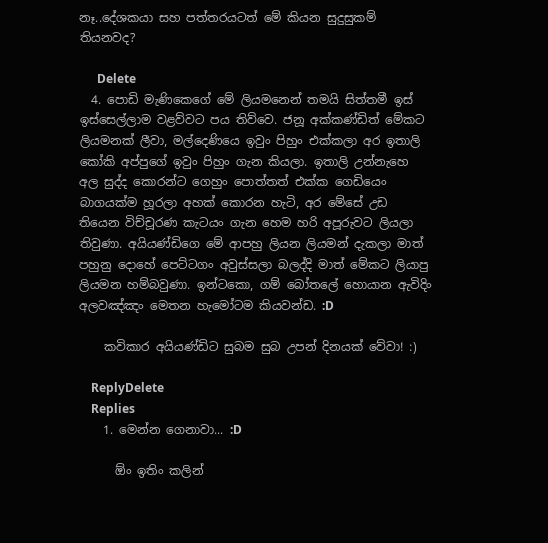නෑ..දේශකයා සහ පත්තරයටත් මේ කියන සුදුසුකම් තියනවද?

      Delete
  4. පොඩි මැණිකෙගේ මේ ලියමනෙන් තමයි සිත්තමී ඉස් ඉස්සෙල්ලාම වළව්වට පය තිව්වෙ. ජනූ අක්කණ්ඩිත් මේකට ලියමනක් ලීවා, මල්දෙණියෙ ඉවුං පිහුං එක්කලා අර ඉතාලි කෝකි අප්පුගේ ඉවුං පිහුං ගැන කියලා. ඉතාලි උන්නැහෙ අල සුද්ද කොරන්ට ගෙහුං පොත්තත් එක්ක ගෙඩියෙං බාගයක්ම හූරලා අහක් කොරන හැටි, අර මේසේ උඩ තියෙන විච්චූරණ කැටයං ගැන හෙම හරි අපූරුවට ලියලා තිවුණා. අයියණ්ඩිගෙ මේ ආපහු ලියන ලියමන් දැකලා මාත් පහුනු දොහේ පෙට්ටගං අවුස්සලා බලද්දි මාත් මේකට ලියාපු ලියමන හම්බවුණා. ඉන්ටකො, ගම් බෝතලේ හොයාන ඇවිදිං අලවඤ්ඤං මෙතන හැමෝටම කියවන්ඩ. :D

    කවිකාර අයියණ්ඩිට සුබම සුබ උපන් දිනයක් වේවා! :)

    ReplyDelete
    Replies
    1. මෙන්න ගෙනාවා... :D

      ඕං ඉතිං කලින්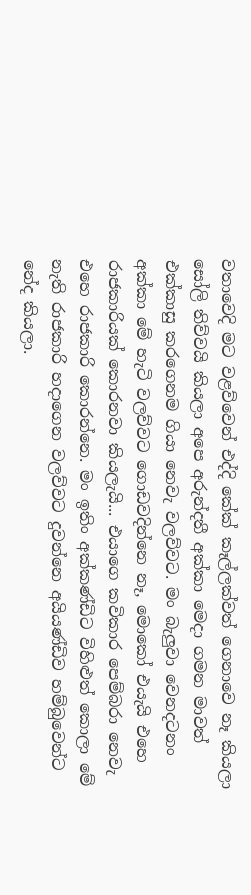වතාවෙදි මට වළව්වෙන් එද්දි කේක් කෑල්ලක්වත් ගෙනාවෙ නෑ කියලා සෝලි තිව්වයි කියලා අපෙ අරුන්දතී අක්කා මෙදා ගමන මාවත් එක්කාසු කරගෙනම ගියා නෙවැ වලව්වට. මං බැලුවා වෙනදටනං අක්කා මේ හැටි වලව්වට ගොඩවදින්නෙ නෑ, මොකෝ එයැයි එහෙ රාජකාරියක් කොරනවා කියලැයි... එයාගෙ කවිකාර පෙම්බරා නෙවැ එහෙ රාජකාරි කොරන්නෙ. මං ඉතිං අක්කණ්ඩිට විහිළුත් කොලා මේ නැති රාජකාරි හදාගෙන වලව්වට දුවන්නෙ අයියණ්ඩිව හම්බුවෙන්ට නේද කියලා.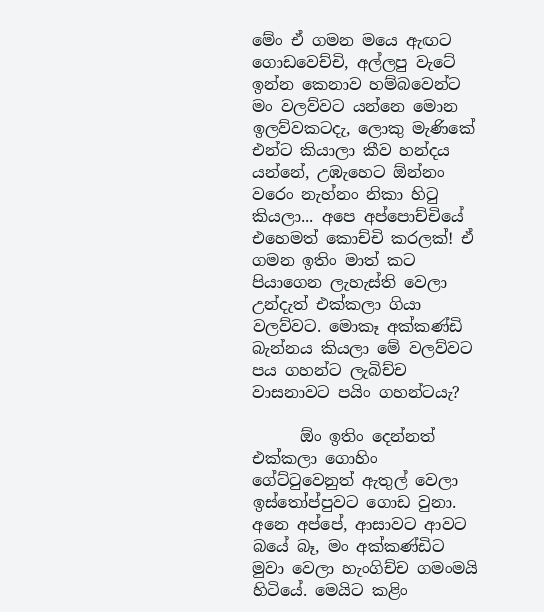මේං ඒ ගමන මයෙ ඇඟට ගොඩවෙච්චි, අල්ලපු වැටේ ඉන්න කෙනාව හම්බවෙන්ට මං වලව්වට යන්නෙ මොන ඉලව්වකටදැ, ලොකු මැණිකේ එන්ට කියාලා කීව හන්දය යන්නේ, උඹැහෙට ඕන්නං වරෙං නැහ්නං නිකා හිටු කියලා... අපෙ අප්පොච්චියේ එහෙමත් කොච්චි කරලක්! ඒ ගමන ඉතිං මාත් කට පියාගෙන ලැහැස්ති වෙලා උන්දැත් එක්කලා ගියා වලව්වට. මොකෑ අක්කණ්ඩි බැන්නය කියලා මේ වලව්වට පය ගහන්ට ලැබිච්ච වාසනාවට පයිං ගහන්ටයැ?

      ඕං ඉතිං දෙන්නත් එක්කලා ගොහිං ගේට්ටුවෙනුත් ඇතුල් වෙලා ඉස්තෝප්පුවට ගොඩ වුනා. අනෙ අප්පේ, ආසාවට ආවට බයේ බෑ, මං අක්කණ්ඩිට මුවා වෙලා හැංගිච්ච ගමංමයි හිටියේ. මෙයිට කළිං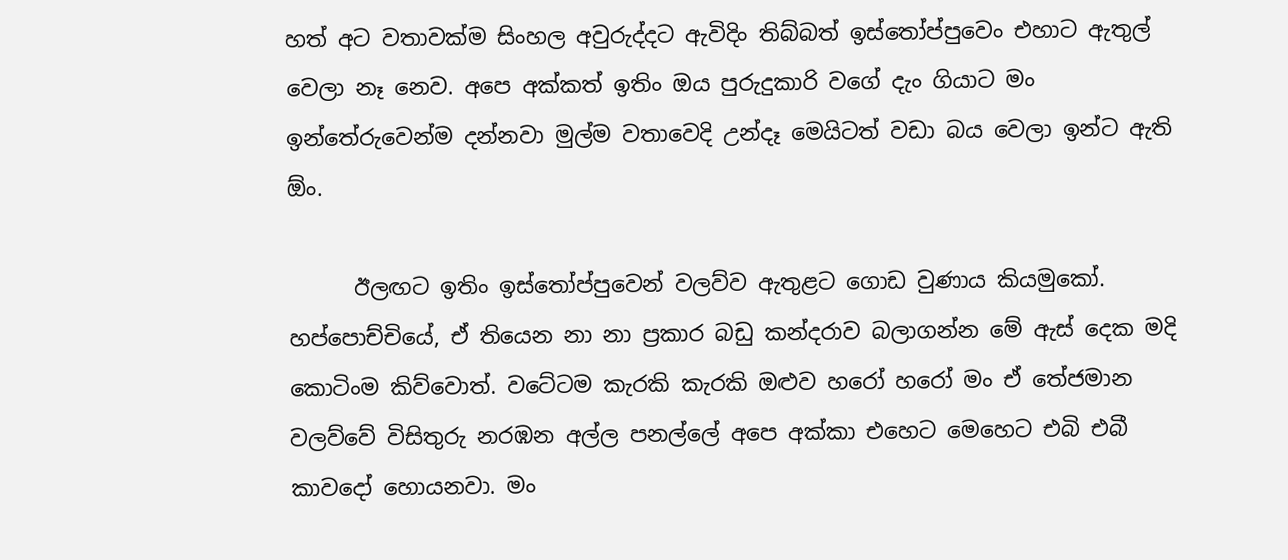හත් අට වතාවක්ම සිංහල අවුරුද්දට ඇවිදිං තිබ්බත් ඉස්තෝප්පුවෙං එහාට ඇතුල් වෙලා නෑ නෙව. අපෙ අක්කත් ඉතිං ඔය පුරුදුකාරි වගේ දැං ගියාට මං ඉන්තේරුවෙන්ම දන්නවා මුල්ම වතාවෙදි උන්දෑ මෙයිටත් වඩා බය වෙලා ඉන්ට ඇති ඕං.

      ඊලඟට ඉතිං ඉස්තෝප්පුවෙන් වලව්ව ඇතුළට ගොඩ වුණාය කියමුකෝ. හප්පොච්චියේ, ඒ තියෙන නා නා ප්‍රකාර බඩු කන්දරාව බලාගන්න මේ ඇස් දෙක මදි කොටිංම කිව්වොත්. වටේටම කැරකි කැරකි ඔළුව හරෝ හරෝ මං ඒ තේජමාන වලව්වේ විසිතුරු නරඹන අල්ල පනල්ලේ අපෙ අක්කා එහෙට මෙහෙට එබි එබී කාවදෝ හොයනවා. මං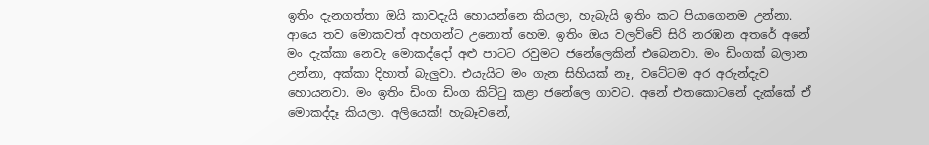ඉතිං දැනගත්තා ඔයි කාවදැයි හොයන්නෙ කියලා, හැබැයි ඉතිං කට පියාගෙනම උන්නා. ආයෙ තව මොකවත් අහගන්ට උනොත් හෙම. ඉතිං ඔය වලව්වේ සිරි නරඹන අතරේ අනේ මං දැක්කා නෙවැ මොකද්දෝ අළු පාටට රවුමට ජනේලෙකින් එබෙනවා. මං ඩිංගක් බලාන උන්නා, අක්කා දිහාත් බැලුවා. එයැයිට මං ගැන සිහියක් නෑ, වටේටම අර අරුන්දැව හොයනවා. මං ඉතිං ඩිංග ඩිංග කිට්ටු කළා ජනේලෙ ගාවට. අනේ එතකොටනේ දැක්කේ ඒ මොකද්දෑ කියලා. අලියෙක්! හැබෑවනේ,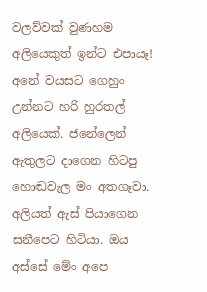වලව්වක් වුණහම අලියෙකුත් ඉන්ට එපායෑ! අනේ වයසට ගෙහුං උන්නට හරි හුරතල් අලියෙක්. ජනේලෙන් ඇතුලට දාගෙන හිටපු හොඬවැල මං අතගෑවා. අලියත් ඇස් පියාගෙන සනීපෙට හිටියා. ඔය අස්සේ මේං අපෙ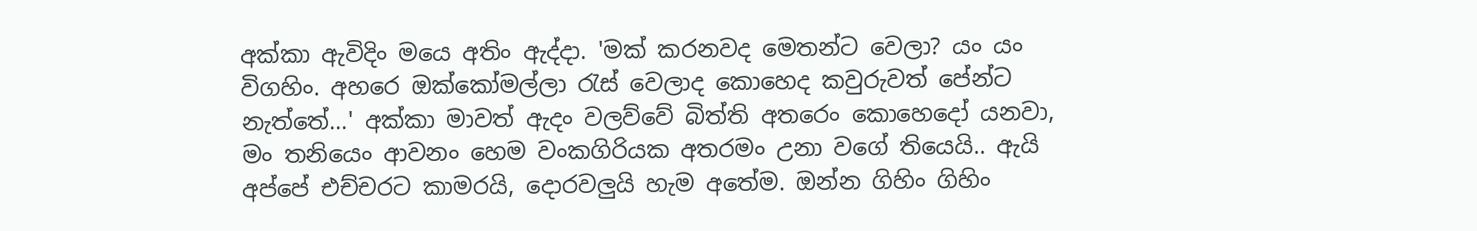අක්කා ඇවිදිං මයෙ අතිං ඇද්දා. 'මක් කරනවද මෙතන්ට වෙලා? යං යං විගහිං. අහරෙ ඔක්කෝමල්ලා රැස් වෙලාද කොහෙද කවුරුවත් පේන්ට නැත්තේ...' අක්කා මාවත් ඇදං වලව්වේ බිත්ති අතරෙං කොහෙදෝ යනවා, මං තනියෙං ආවනං හෙම වංකගිරියක අතරමං උනා වගේ තියෙයි.. ඇයි අප්පේ එච්චරට කාමරයි, දොරවලුයි හැම අතේම. ඔන්න ගිහිං ගිහිං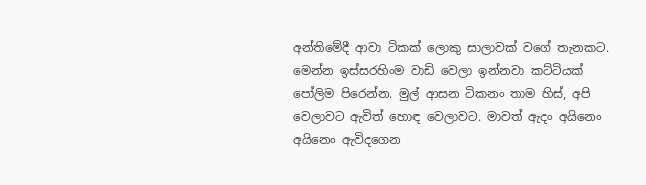අන්තිමේදී ආවා ටිකක් ලොකු සාලාවක් වගේ තැනකට. මෙන්න ඉස්සරහිංම වාඩි වෙලා ඉන්නවා කට්ටියක් පෝලිම පිරෙන්න. මුල් ආසන ටිකනං තාම හිස්, අපි වෙලාවට ඇවිත් හොඳ වෙලාවට. මාවත් ඇදං අයිනෙං අයිනෙං ඇවිදගෙන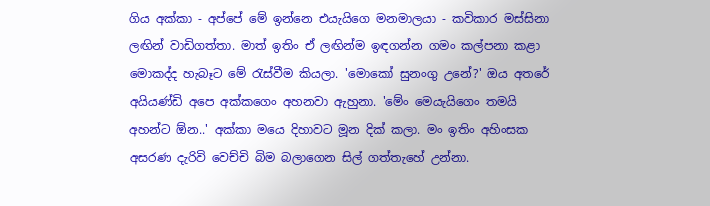ගිය අක්කා - අප්පේ මේ ඉන්නෙ එයැයිගෙ මනමාලයා - කවිකාර මස්සිනා ලඟින් වාඩිගත්තා. මාත් ඉතිං ඒ ලඟින්ම ඉඳගන්න ගමං කල්පනා කළා මොකද්ද හැබෑට මේ රැස්වීම කියලා. 'මොකෝ සුනංගු උනේ?' ඔය අතරේ අයියණ්ඩි අපෙ අක්කගෙං අහනවා ඇහුනා. 'මේං මෙයැයිගෙං තමයි අහන්ට ඕන..' අක්කා මයෙ දිහාවට මූන දික් කලා. මං ඉතිං අහිංසක අසරණ දැරිවි වෙච්චි බිම බලාගෙන සිල් ගත්තැහේ උන්නා.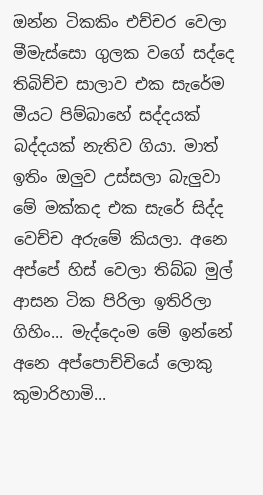ඔන්න ටිකකිං එච්චර වෙලා මීමැස්සො ගුලක වගේ සද්දෙ තිබිච්ච සාලාව එක සැරේම මීයට පිම්බාහේ සද්දයක් බද්දයක් නැතිව ගියා. මාත් ඉතිං ඔලුව උස්සලා බැලුවා මේ මක්කද එක සැරේ සිද්ද වෙච්ච අරුමේ කියලා. අනෙ අප්පේ හිස් වෙලා තිබ්බ මුල් ආසන ටික පිරිලා ඉතිරිලා ගිහිං... මැද්දෙංම මේ ඉන්නේ අනෙ අප්පොච්චියේ ලොකු කුමාරිහාමි...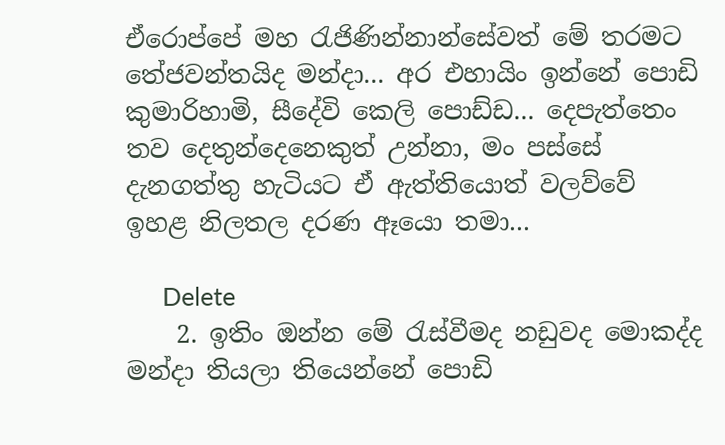ඒරොප්පේ මහ රැජිණින්නාන්සේවත් මේ තරමට තේජවන්තයිද මන්දා... අර එහායිං ඉන්නේ පොඩි කුමාරිහාමි, සීදේවි කෙලි පොඩ්ඩ... දෙපැත්තෙං තව දෙතුන්දෙනෙකුත් උන්නා, මං පස්සේ දැනගත්තු හැටියට ඒ ඇත්තියොත් වලව්වේ ඉහළ නිලතල දරණ ඈයො තමා...

      Delete
    2. ඉතිං ඔන්න මේ රැස්වීමද නඩුවද මොකද්ද මන්දා තියලා තියෙන්නේ පොඩි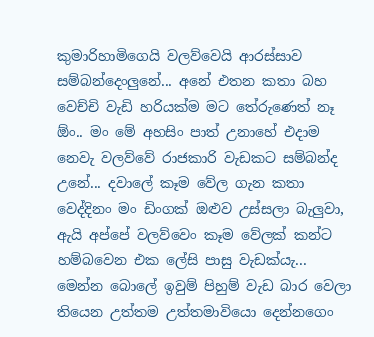කුමාරිහාමිගෙයි වලව්වෙයි ආරස්සාව සම්බන්දෙංලුනේ... අනේ එතන කතා බහ වෙච්චි වැඩි හරියක්ම මට තේරුණෙත් නෑ ඕං.. මං මේ අහසිං පාත් උනාහේ එදාම නෙවැ වලව්වේ රාජකාරි වැඩකට සම්බන්ද උනේ... දවාලේ කෑම වේල ගැන කතා වෙද්දිනං මං ඩිංගක් ඔළුව උස්සලා බැලුවා, ඇයි අප්පේ වලව්වෙං කෑම වේලක් කන්ට හම්බවෙන එක ලේසි පාසු වැඩක්යැ... මෙන්න බොලේ ඉවුම් පිහුම් වැඩ බාර වෙලා තියෙන උත්තම උත්තමාවියො දෙන්නගෙං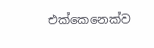එක්කෙනෙක්ව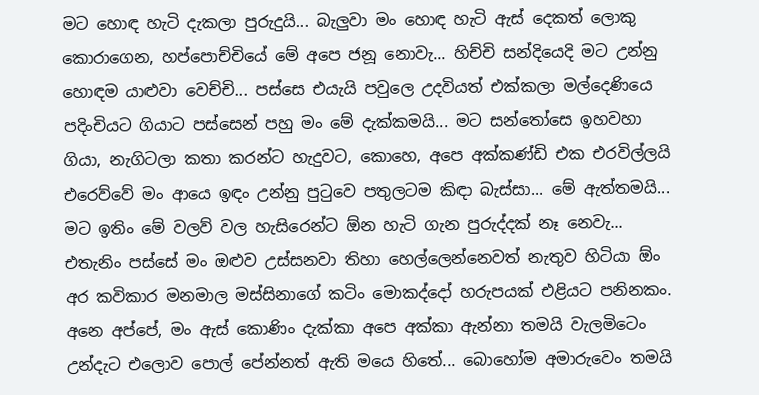මට හොඳ හැටි දැකලා පුරුදුයි... බැලුවා මං හොඳ හැටි ඇස් දෙකත් ලොකු කොරාගෙන, හප්පොච්චියේ මේ අපෙ ජනූ නොවැ... හිච්චි සන්දියෙදි මට උන්නු හොඳම යාළුවා වෙච්චි... පස්සෙ එයැයි පවුලෙ උදවියත් එක්කලා මල්දෙණියෙ පදිංචියට ගියාට පස්සෙන් පහු මං මේ දැක්කමයි... මට සන්තෝසෙ ඉහවහා ගියා, නැගිටලා කතා කරන්ට හැදුවට, කොහෙ, අපෙ අක්කණ්ඩි එක එරවිල්ලයි එරෙව්වේ මං ආයෙ ඉඳං උන්නු පුටුවෙ පතුලටම කිඳා බැස්සා... මේ ඇත්තමයි... මට ඉතිං මේ වලව් වල හැසිරෙන්ට ඕන හැටි ගැන පුරුද්දක් නෑ නෙවැ... එතැනිං පස්සේ මං ඔළුව උස්සනවා තිහා හෙල්ලෙන්නෙවත් නැතුව හිටියා ඕං අර කවිකාර මනමාල මස්සිනාගේ කටිං මොකද්දෝ හරුපයක් එළියට පනිනකං. අනෙ අප්පේ, මං ඇස් කොණිං දැක්කා අපෙ අක්කා ඇන්නා තමයි වැලමිටෙං උන්දැට එලොව පොල් පේන්නත් ඇති මයෙ හිතේ... බොහෝම අමාරුවෙං තමයි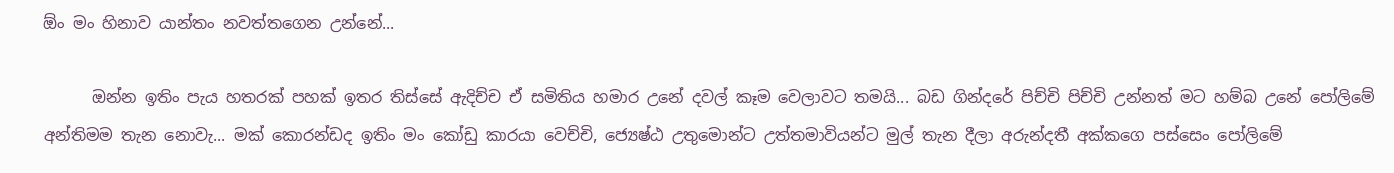ඕං මං හිනාව යාන්තං නවත්තගෙන උන්නේ...

      ඔන්න ඉතිං පැය හතරක් පහක් ඉතර තිස්සේ ඇදිච්ච ඒ සමිතිය හමාර උනේ දවල් කෑම වෙලාවට තමයි... බඩ ගින්දරේ පිච්චි පිච්චි උන්නත් මට හම්බ උනේ පෝලිමේ අන්තිමම තැන නොවැ... මක් කොරන්ඩද ඉතිං මං කෝඩු කාරයා වෙච්චි, ජ්‍යෙෂ්ඨ උතුමොන්ට උත්තමාවියන්ට මුල් තැන දීලා අරුන්දතී අක්කගෙ පස්සෙං පෝලිමේ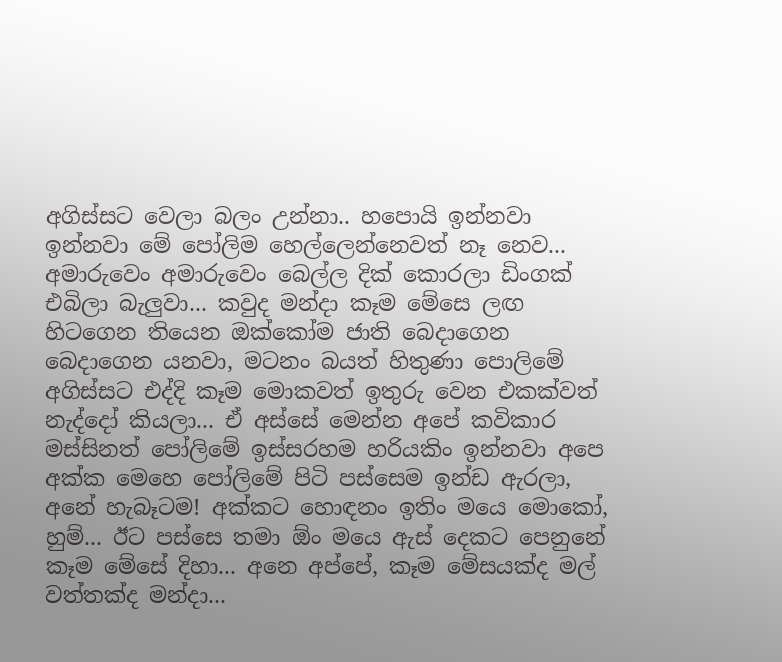අගිස්සට වෙලා බලං උන්නා.. හපොයි ඉන්නවා ඉන්නවා මේ පෝලිම හෙල්ලෙන්නෙවත් නෑ නෙව... අමාරුවෙං අමාරුවෙං බෙල්ල දික් කොරලා ඩිංගක් එබිලා බැලුවා... කවුද මන්දා කෑම මේසෙ ලඟ හිටගෙන තියෙන ඔක්කෝම ජාති බෙදාගෙන බෙදාගෙන යනවා, මටනං බයත් හිතුණා පොලිමේ අගිස්සට එද්දි කෑම මොකවත් ඉතුරු වෙන එකක්වත් නැද්දෝ කියලා... ඒ අස්සේ මෙන්න අපේ කවිකාර මස්සිනත් පෝලිමේ ඉස්සරහම හරියකිං ඉන්නවා අපෙ අක්ක මෙහෙ පෝලිමේ පිටි පස්සෙම ඉන්ඩ ඇරලා, අනේ හැබෑටම! අක්කට හොඳනං ඉතිං මයෙ මොකෝ, හුම්... ඊට පස්සෙ තමා ඕං මයෙ ඇස් දෙකට පෙනුනේ කෑම මේසේ දිහා... අනෙ අප්පේ, කෑම මේසයක්ද මල් වත්තක්ද මන්දා...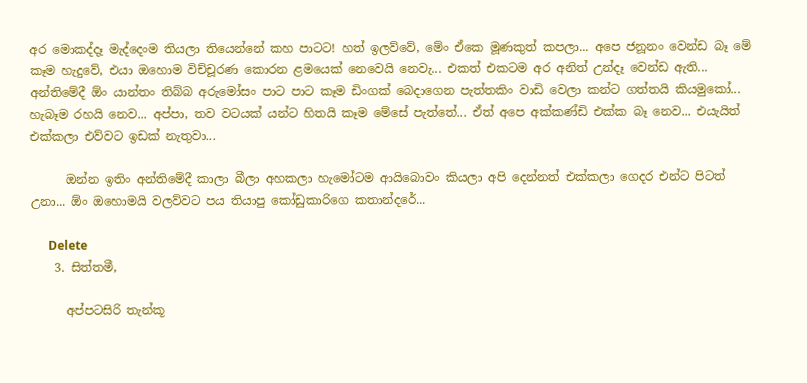අර මොකද්දෑ මැද්දෙංම තියලා තියෙන්නේ කහ පාටට! හත් ඉලව්වේ, මේං ඒකෙ මූණකුත් කපලා... අපෙ ජනූනං වෙන්ඩ බෑ මේ කෑම හැදුවේ, එයා ඔහොම විච්චූරණ කොරන ළමයෙක් නෙවෙයි නෙවැ... එකත් එකටම අර අනිත් උන්දෑ වෙන්ඩ ඇති... අන්තිමේදී ඕං යාන්තං තිබ්බ අරුමෝසං පාට පාට කෑම ඩිංගක් බෙදාගෙන පැත්තකිං වාඩි වෙලා කන්ට ගත්තයි කියමුකෝ... හැබෑම රහයි නෙව... අප්පා, තව වටයක් යන්ට හිතයි කෑම මේසේ පැත්තේ... ඒත් අපෙ අක්කණ්ඩි එක්ක බෑ නෙව... එයැයිත් එක්කලා එව්වට ඉඩක් නැතුවා...

      ඔන්න ඉතිං අන්තිමේදී කාලා බීලා අහකලා හැමෝටම ආයිබොවං කියලා අපි දෙන්නත් එක්කලා ගෙදර එන්ට පිටත් උනා... ඕං ඔහොමයි වලව්වට පය තියාපු කෝඩුකාරිගෙ කතාන්දරේ...

      Delete
    3. සිත්තමී,

      අප්පටසිරි තැන්කූ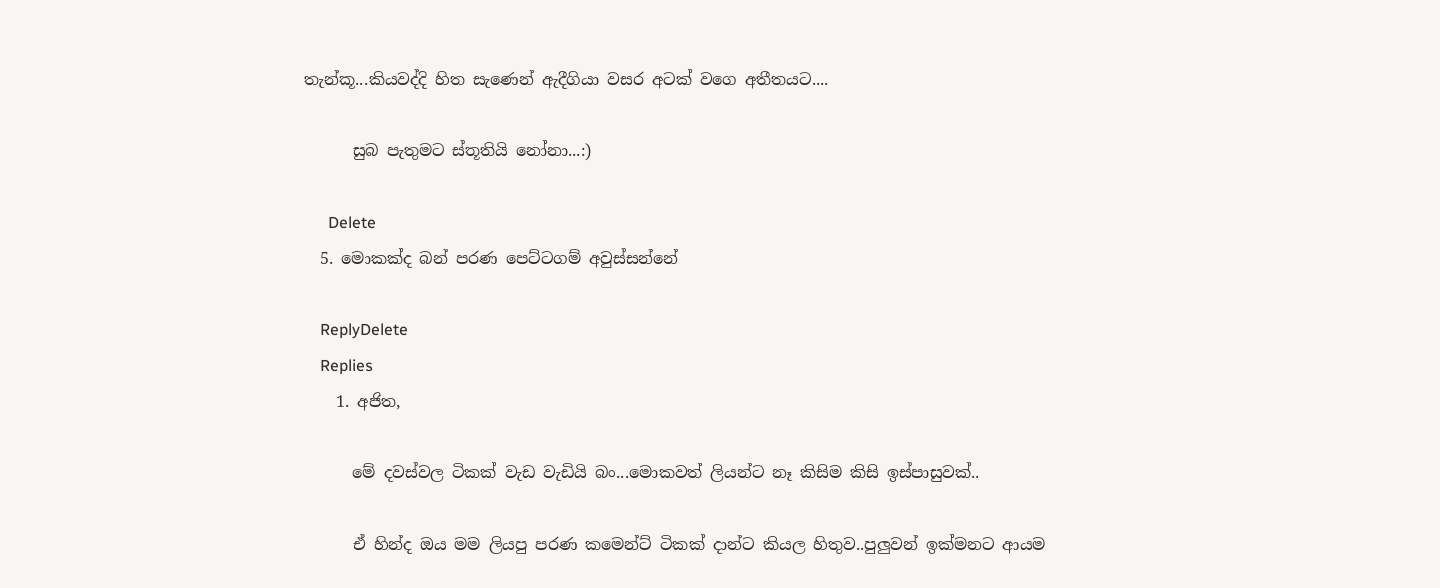තැන්කූ...කියවද්දි හිත සැණෙන් ඇදීගියා වසර අටක් වගෙ අතීතයට....

      සුබ පැතුමට ස්තූතියි නෝනා...:)

      Delete
  5. මොකක්ද බන් පරණ පෙට්ටගම් අවුස්සන්නේ

    ReplyDelete
    Replies
    1. අජිත,

      මේ දවස්වල ටිකක් වැඩ වැඩියි බං...මොකවත් ලියන්ට නෑ කිසිම කිසි ඉස්පාසුවක්..

      ඒ හින්ද ඔය මම ලියපු පරණ කමෙන්ට් ටිකක් දාන්ට කියල හිතුව..පුලුවන් ඉක්මනට ආයම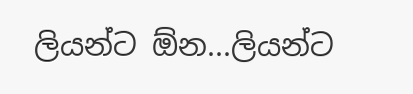ලියන්ට ඕන...ලියන්ට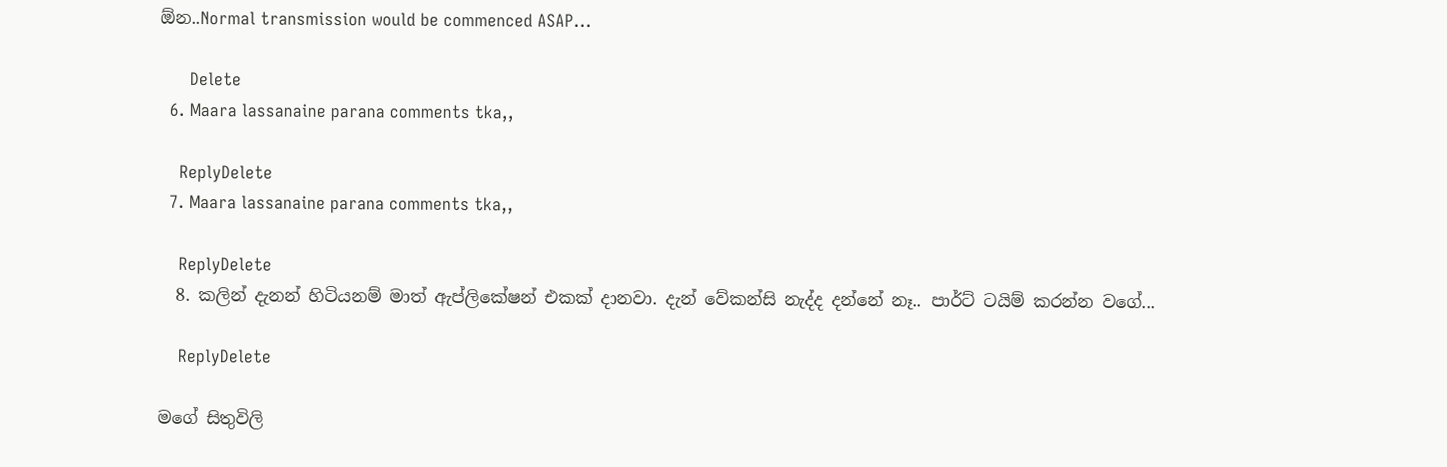ඕන..Normal transmission would be commenced ASAP...

      Delete
  6. Maara lassanaine parana comments tka,,

    ReplyDelete
  7. Maara lassanaine parana comments tka,,

    ReplyDelete
  8. කලින් දැනන් හිටියනම් මාත් ඇප්ලිකේෂන් එකක් දානවා. දැන් වේකන්සි නැද්ද දන්නේ නෑ.. පාර්ට් ටයිම් කරන්න වගේ...

    ReplyDelete

මගේ සිතුවිලි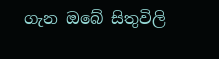ගැන ඔබේ සිතුවිලි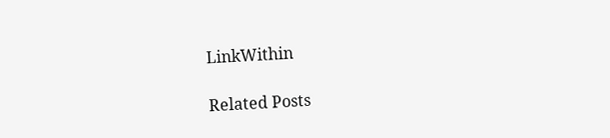LinkWithin

Related Posts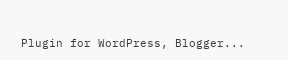Plugin for WordPress, Blogger...